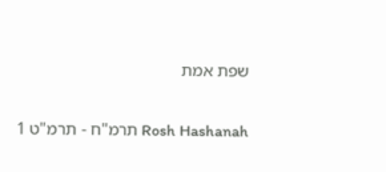שפת אמת

Rosh Hashanah תרמ"ח - תרמ"ט 1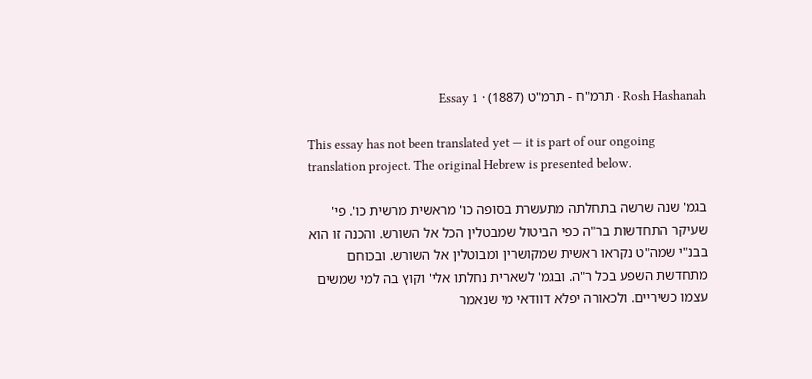Rosh Hashanah · תרמ"ח - תרמ"ט (1887) · Essay 1

This essay has not been translated yet — it is part of our ongoing translation project. The original Hebrew is presented below.

בגמ' שנה שרשה בתחלתה מתעשרת בסופה כו' מראשית מרשית כו'. פי' שעיקר התחדשות בר"ה כפי הביטול שמבטלין הכל אל השורש. והכנה זו הוא בבנ"י שמה"ט נקראו ראשית שמקושרין ומבוטלין אל השורש. ובכוחם מתחדשת השפע בכל ר"ה. ובגמ' לשארית נחלתו אלי' וקוץ בה למי שמשים עצמו כשיריים. ולכאורה יפלא דוודאי מי שנאמר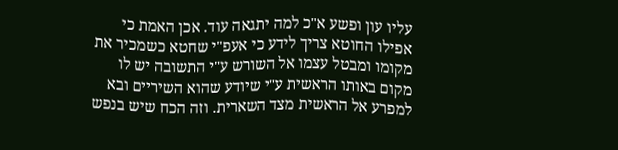עליו עון ופשע א"כ למה יתגאה עוד. אכן האמת כי אפילו החוטא צריך לידע כי אעפ"י שחטא כשמכיר את מקומו ומבטל עצמו אל השורש ע"י התשובה יש לו מקום באותו הראשית ע"י שיודע שהוא השיריים ובא למפרע אל הראשית מצד השארית. וזה הכח שיש בנפש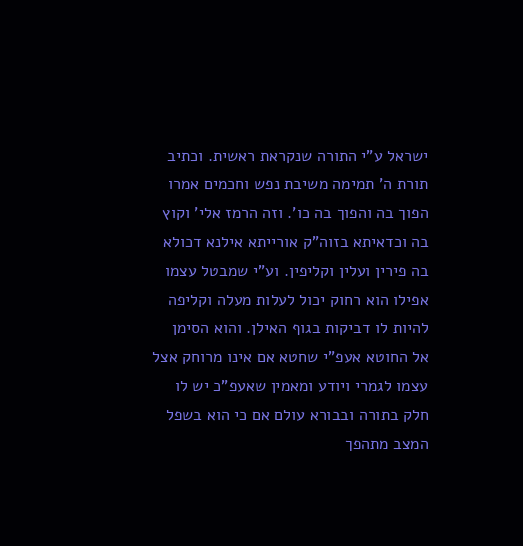ישראל ע"י התורה שנקראת ראשית. וכתיב תורת ה' תמימה משיבת נפש וחכמים אמרו הפוך בה והפוך בה כו'. וזה הרמז אלי' וקוץ בה וכדאיתא בזוה"ק אורייתא אילנא דכולא בה פירין ועלין וקליפין. וע"י שמבטל עצמו אפילו הוא רחוק יכול לעלות מעלה וקליפה להיות לו דביקות בגוף האילן. והוא הסימן אל החוטא אעפ"י שחטא אם אינו מרוחק אצל עצמו לגמרי ויודע ומאמין שאעפ"כ יש לו חלק בתורה ובבורא עולם אם כי הוא בשפל המצב מתהפך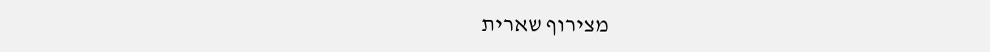מצירוף שארית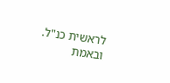לראשית כנ"ל. ובאמת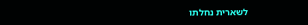לשארית נחלתו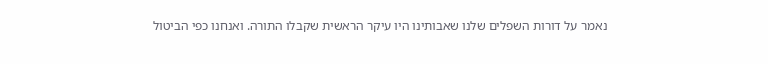נאמר על דורות השפלים שלנו שאבותינו היו עיקר הראשית שקבלו התורה. ואנחנו כפי הביטול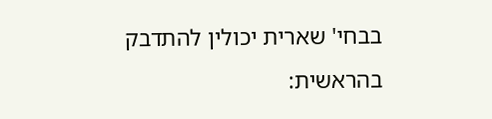בבחי' שארית יכולין להתדבק בהראשית: